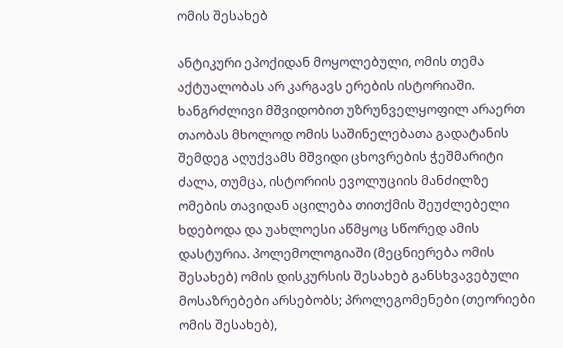ომის შესახებ

ანტიკური ეპოქიდან მოყოლებული, ომის თემა აქტუალობას არ კარგავს ერების ისტორიაში. ხანგრძლივი მშვიდობით უზრუნველყოფილ არაერთ თაობას მხოლოდ ომის საშინელებათა გადატანის შემდეგ აღუქვამს მშვიდი ცხოვრების ჭეშმარიტი ძალა, თუმცა, ისტორიის ევოლუციის მანძილზე ომების თავიდან აცილება თითქმის შეუძლებელი ხდებოდა და უახლოესი აწმყოც სწორედ ამის დასტურია. პოლემოლოგიაში (მეცნიერება ომის შესახებ) ომის დისკურსის შესახებ განსხვავებული მოსაზრებები არსებობს; პროლეგომენები (თეორიები ომის შესახებ),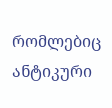რომლებიც ანტიკური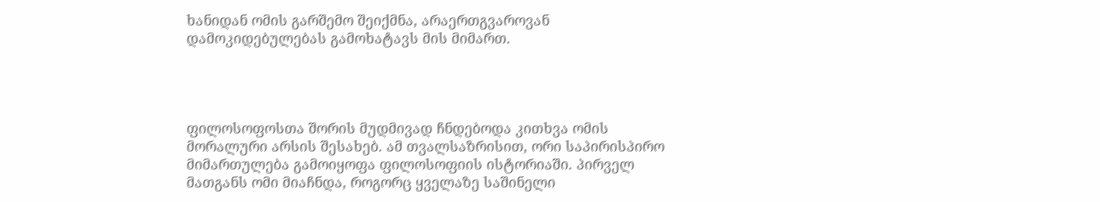ხანიდან ომის გარშემო შეიქმნა, არაერთგვაროვან დამოკიდებულებას გამოხატავს მის მიმართ.




ფილოსოფოსთა შორის მუდმივად ჩნდებოდა კითხვა ომის მორალური არსის შესახებ. ამ თვალსაზრისით, ორი საპირისპირო მიმართულება გამოიყოფა ფილოსოფიის ისტორიაში. პირველ მათგანს ომი მიაჩნდა, როგორც ყველაზე საშინელი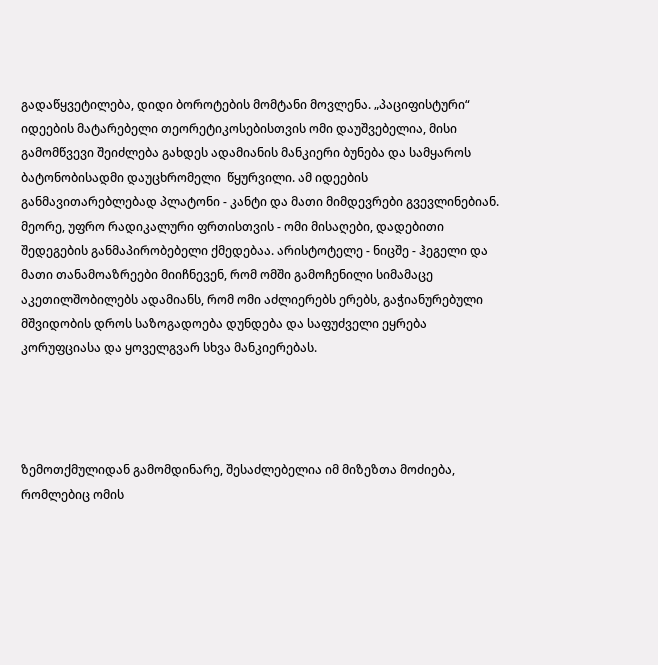გადაწყვეტილება, დიდი ბოროტების მომტანი მოვლენა. „პაციფისტური“ იდეების მატარებელი თეორეტიკოსებისთვის ომი დაუშვებელია, მისი გამომწვევი შეიძლება გახდეს ადამიანის მანკიერი ბუნება და სამყაროს ბატონობისადმი დაუცხრომელი  წყურვილი. ამ იდეების განმავითარებლებად პლატონი - კანტი და მათი მიმდევრები გვევლინებიან.  მეორე, უფრო რადიკალური ფრთისთვის - ომი მისაღები, დადებითი შედეგების განმაპირობებელი ქმედებაა. არისტოტელე - ნიცშე - ჰეგელი და მათი თანამოაზრეები მიიჩნევენ, რომ ომში გამოჩენილი სიმამაცე აკეთილშობილებს ადამიანს, რომ ომი აძლიერებს ერებს, გაჭიანურებული მშვიდობის დროს საზოგადოება დუნდება და საფუძველი ეყრება კორუფციასა და ყოველგვარ სხვა მანკიერებას.




ზემოთქმულიდან გამომდინარე, შესაძლებელია იმ მიზეზთა მოძიება, რომლებიც ომის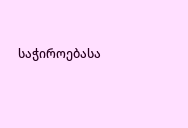საჭიროებასა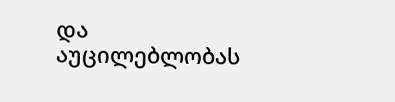და აუცილებლობას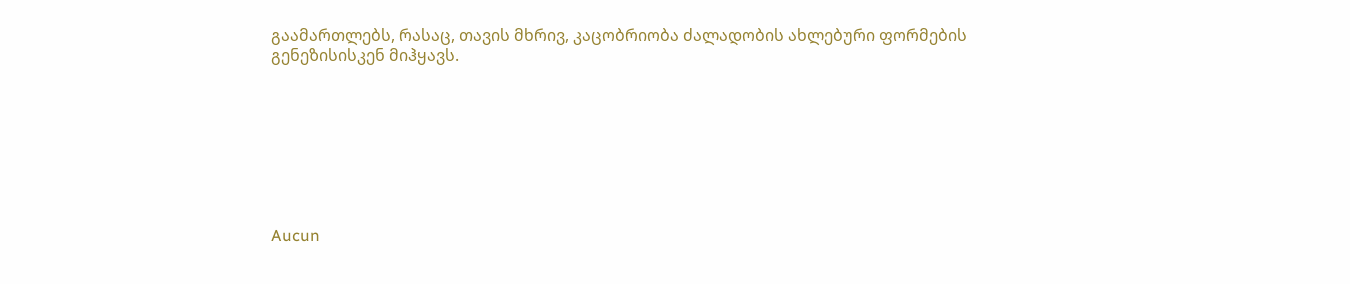გაამართლებს, რასაც, თავის მხრივ, კაცობრიობა ძალადობის ახლებური ფორმების გენეზისისკენ მიჰყავს.








Aucun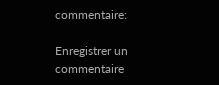commentaire:

Enregistrer un commentaire